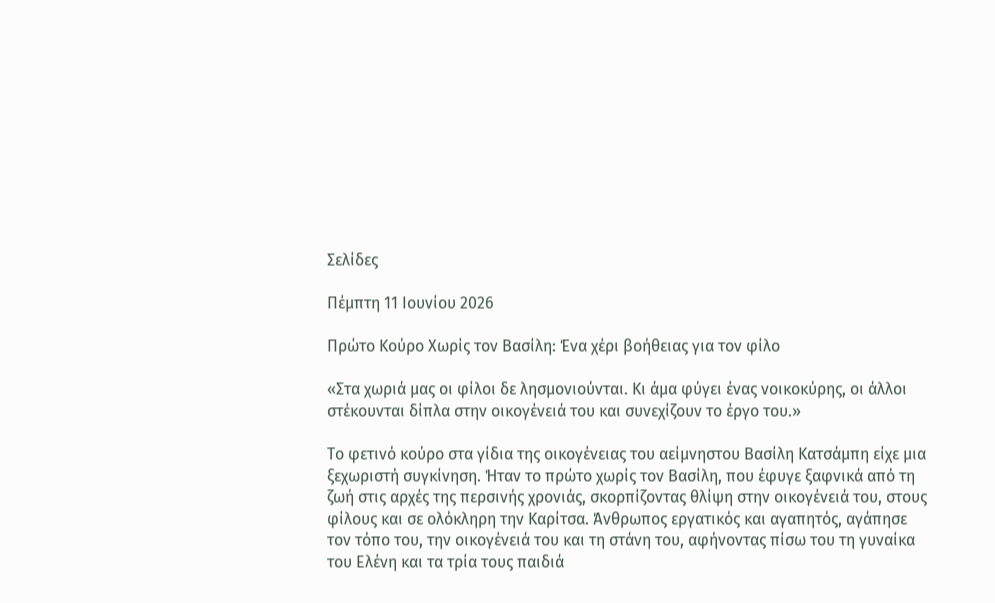Σελίδες

Πέμπτη 11 Ιουνίου 2026

Πρώτο Κούρο Χωρίς τον Βασίλη: Ένα χέρι βοήθειας για τον φίλο

«Στα χωριά μας οι φίλοι δε λησμονιούνται. Κι άμα φύγει ένας νοικοκύρης, οι άλλοι στέκουνται δίπλα στην οικογένειά του και συνεχίζουν το έργο του.»

Το φετινό κούρο στα γίδια της οικογένειας του αείμνηστου Βασίλη Κατσάμπη είχε μια ξεχωριστή συγκίνηση. Ήταν το πρώτο χωρίς τον Βασίλη, που έφυγε ξαφνικά από τη ζωή στις αρχές της περσινής χρονιάς, σκορπίζοντας θλίψη στην οικογένειά του, στους φίλους και σε ολόκληρη την Καρίτσα. Άνθρωπος εργατικός και αγαπητός, αγάπησε τον τόπο του, την οικογένειά του και τη στάνη του, αφήνοντας πίσω του τη γυναίκα του Ελένη και τα τρία τους παιδιά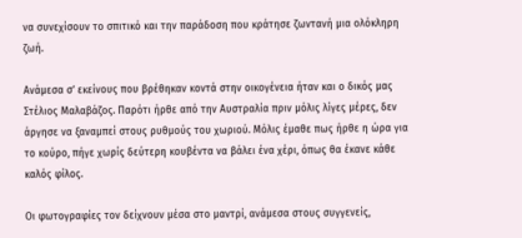να συνεχίσουν το σπιτικό και την παράδοση που κράτησε ζωντανή μια ολόκληρη ζωή.

Ανάμεσα σ’ εκείνους που βρέθηκαν κοντά στην οικογένεια ήταν και ο δικός μας Στέλιος Μαλαβάζος. Παρότι ήρθε από την Αυστραλία πριν μόλις λίγες μέρες, δεν άργησε να ξαναμπεί στους ρυθμούς του χωριού. Μόλις έμαθε πως ήρθε η ώρα για το κούρο, πήγε χωρίς δεύτερη κουβέντα να βάλει ένα χέρι, όπως θα έκανε κάθε καλός φίλος.

Οι φωτογραφίες τον δείχνουν μέσα στο μαντρί, ανάμεσα στους συγγενείς,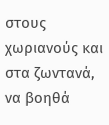στους χωριανούς και στα ζωντανά, να βοηθά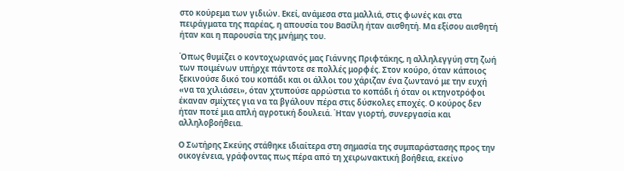στο κούρεμα των γιδιών. Εκεί, ανάμεσα στα μαλλιά, στις φωνές και στα πειράγματα της παρέας, η απουσία του Βασίλη ήταν αισθητή. Μα εξίσου αισθητή ήταν και η παρουσία της μνήμης του.

Όπως θυμίζει ο κοντοχωριανός μας Γιάννης Πριφτάκης, η αλληλεγγύη στη ζωή των ποιμένων υπήρχε πάντοτε σε πολλές μορφές. Στον κούρο, όταν κάποιος ξεκινούσε δικό του κοπάδι και οι άλλοι του χάριζαν ένα ζωντανό με την ευχή «να τα χιλιάσει», όταν χτυπούσε αρρώστια το κοπάδι ή όταν οι κτηνοτρόφοι έκαναν σμίχτες για να τα βγάλουν πέρα στις δύσκολες εποχές. Ο κούρος δεν ήταν ποτέ μια απλή αγροτική δουλειά. Ήταν γιορτή, συνεργασία και αλληλοβοήθεια.

Ο Σωτήρης Σκεύης στάθηκε ιδιαίτερα στη σημασία της συμπαράστασης προς την οικογένεια, γράφοντας πως πέρα από τη χειρωνακτική βοήθεια, εκείνο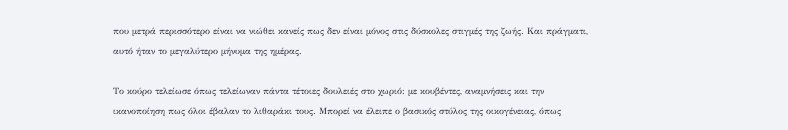που μετρά περισσότερο είναι να νιώθει κανείς πως δεν είναι μόνος στις δύσκολες στιγμές της ζωής. Και πράγματι, αυτό ήταν το μεγαλύτερο μήνυμα της ημέρας.

Το κούρο τελείωσε όπως τελείωναν πάντα τέτοιες δουλειές στο χωριό: με κουβέντες, αναμνήσεις και την ικανοποίηση πως όλοι έβαλαν το λιθαράκι τους. Μπορεί να έλειπε ο βασικός στύλος της οικογένειας, όπως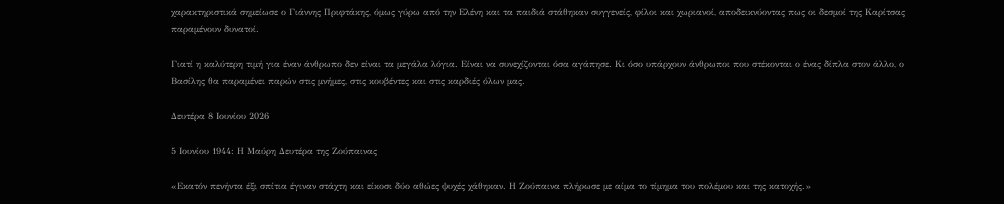χαρακτηριστικά σημείωσε ο Γιάννης Πριφτάκης, όμως γύρω από την Ελένη και τα παιδιά στάθηκαν συγγενείς, φίλοι και χωριανοί, αποδεικνύοντας πως οι δεσμοί της Καρίτσας παραμένουν δυνατοί.

Γιατί η καλύτερη τιμή για έναν άνθρωπο δεν είναι τα μεγάλα λόγια. Είναι να συνεχίζονται όσα αγάπησε. Κι όσο υπάρχουν άνθρωποι που στέκονται ο ένας δίπλα στον άλλο, ο Βασίλης θα παραμένει παρών στις μνήμες, στις κουβέντες και στις καρδιές όλων μας.

Δευτέρα 8 Ιουνίου 2026

5 Ιουνίου 1944: Η Μαύρη Δευτέρα της Ζούπαινας

«Εκατόν πενήντα έξι σπίτια έγιναν στάχτη και είκοσι δύο αθώες ψυχές χάθηκαν. Η Ζούπαινα πλήρωσε με αίμα το τίμημα του πολέμου και της κατοχής.»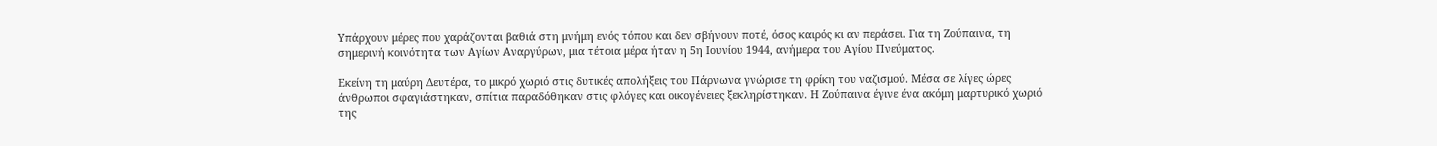Υπάρχουν μέρες που χαράζονται βαθιά στη μνήμη ενός τόπου και δεν σβήνουν ποτέ, όσος καιρός κι αν περάσει. Για τη Ζούπαινα, τη σημερινή κοινότητα των Αγίων Αναργύρων, μια τέτοια μέρα ήταν η 5η Ιουνίου 1944, ανήμερα του Αγίου Πνεύματος.

Εκείνη τη μαύρη Δευτέρα, το μικρό χωριό στις δυτικές απολήξεις του Πάρνωνα γνώρισε τη φρίκη του ναζισμού. Μέσα σε λίγες ώρες άνθρωποι σφαγιάστηκαν, σπίτια παραδόθηκαν στις φλόγες και οικογένειες ξεκληρίστηκαν. Η Ζούπαινα έγινε ένα ακόμη μαρτυρικό χωριό της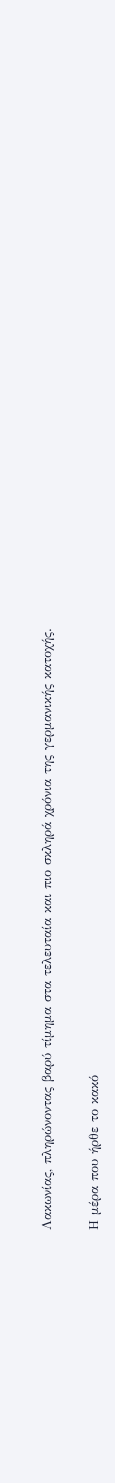Λακωνίας, πληρώνοντας βαρύ τίμημα στα τελευταία και πιο σκληρά χρόνια της γερμανικής κατοχής.

Η μέρα που ήρθε το κακό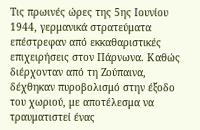Τις πρωινές ώρες της 5ης Ιουνίου 1944, γερμανικά στρατεύματα επέστρεφαν από εκκαθαριστικές επιχειρήσεις στον Πάρνωνα. Καθώς διέρχονταν από τη Ζούπαινα, δέχθηκαν πυροβολισμό στην έξοδο του χωριού, με αποτέλεσμα να τραυματιστεί ένας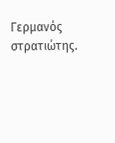Γερμανός στρατιώτης.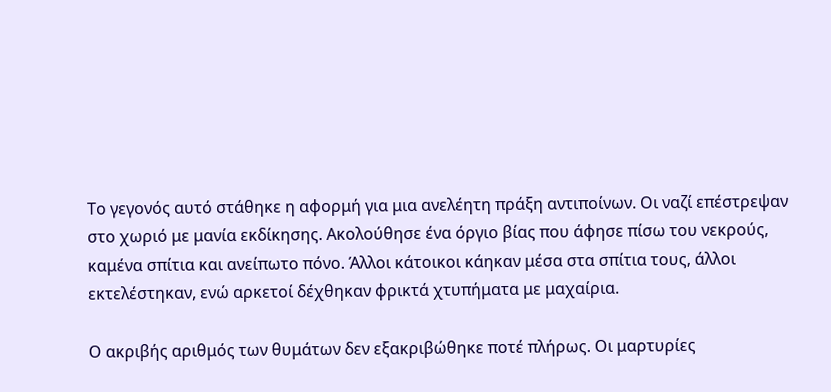Το γεγονός αυτό στάθηκε η αφορμή για μια ανελέητη πράξη αντιποίνων. Οι ναζί επέστρεψαν στο χωριό με μανία εκδίκησης. Ακολούθησε ένα όργιο βίας που άφησε πίσω του νεκρούς, καμένα σπίτια και ανείπωτο πόνο. Άλλοι κάτοικοι κάηκαν μέσα στα σπίτια τους, άλλοι εκτελέστηκαν, ενώ αρκετοί δέχθηκαν φρικτά χτυπήματα με μαχαίρια.

Ο ακριβής αριθμός των θυμάτων δεν εξακριβώθηκε ποτέ πλήρως. Οι μαρτυρίες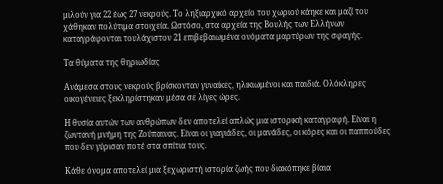μιλούν για 22 έως 27 νεκρούς. Το ληξιαρχικό αρχείο του χωριού κάηκε και μαζί του χάθηκαν πολύτιμα στοιχεία. Ωστόσο, στα αρχεία της Βουλής των Ελλήνων καταγράφονται τουλάχιστον 21 επιβεβαιωμένα ονόματα μαρτύρων της σφαγής.

Τα θύματα της θηριωδίας

Ανάμεσα στους νεκρούς βρίσκονταν γυναίκες, ηλικιωμένοι και παιδιά. Ολόκληρες οικογένειες ξεκληρίστηκαν μέσα σε λίγες ώρες.

Η θυσία αυτών των ανθρώπων δεν αποτελεί απλώς μια ιστορική καταγραφή. Είναι η ζωντανή μνήμη της Ζούπαινας. Είναι οι γιαγιάδες, οι μανάδες, οι κόρες και οι παππούδες που δεν γύρισαν ποτέ στα σπίτια τους.

Κάθε όνομα αποτελεί μια ξεχωριστή ιστορία ζωής που διακόπηκε βίαια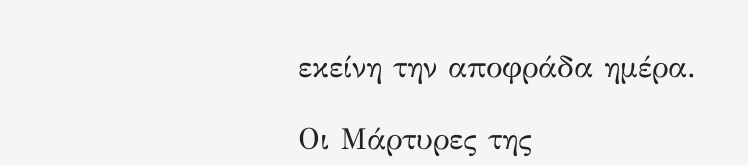εκείνη την αποφράδα ημέρα.

Οι Μάρτυρες της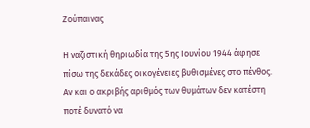Ζούπαινας

Η ναζιστική θηριωδία της 5ης Ιουνίου 1944 άφησε πίσω της δεκάδες οικογένειες βυθισμένες στο πένθος. Αν και ο ακριβής αριθμός των θυμάτων δεν κατέστη ποτέ δυνατό να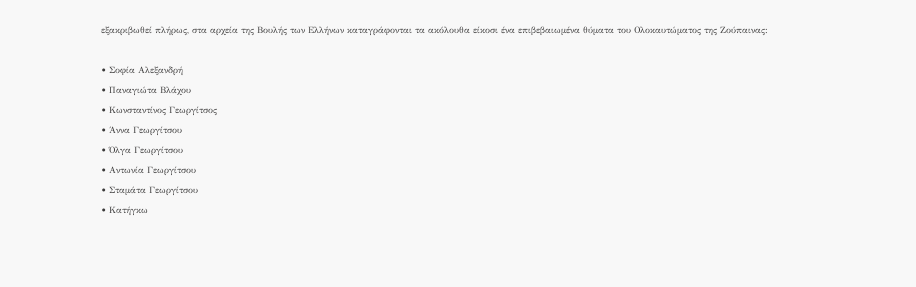εξακριβωθεί πλήρως, στα αρχεία της Βουλής των Ελλήνων καταγράφονται τα ακόλουθα είκοσι ένα επιβεβαιωμένα θύματα του Ολοκαυτώματος της Ζούπαινας:

• Σοφία Αλεξανδρή
• Παναγιώτα Βλάχου
• Κωνσταντίνος Γεωργίτσος
• Άννα Γεωργίτσου
• Όλγα Γεωργίτσου
• Αντωνία Γεωργίτσου
• Σταμάτα Γεωργίτσου
• Κατήγκω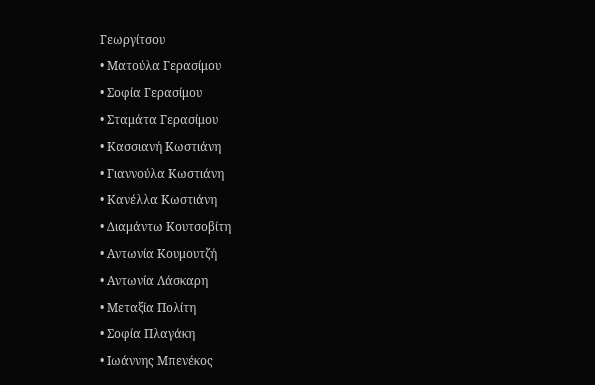Γεωργίτσου
• Ματούλα Γερασίμου
• Σοφία Γερασίμου
• Σταμάτα Γερασίμου
• Κασσιανή Κωστιάνη
• Γιαννούλα Κωστιάνη
• Κανέλλα Κωστιάνη
• Διαμάντω Κουτσοβίτη
• Αντωνία Κουμουτζή
• Αντωνία Λάσκαρη
• Μεταξία Πολίτη
• Σοφία Πλαγάκη
• Ιωάννης Μπενέκος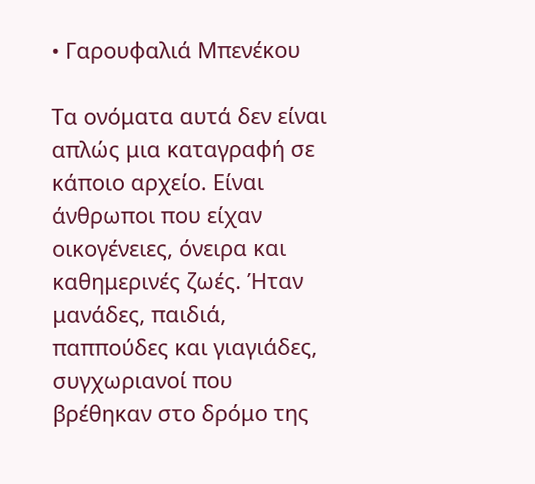• Γαρουφαλιά Μπενέκου

Τα ονόματα αυτά δεν είναι απλώς μια καταγραφή σε κάποιο αρχείο. Είναι άνθρωποι που είχαν οικογένειες, όνειρα και καθημερινές ζωές. Ήταν μανάδες, παιδιά, παππούδες και γιαγιάδες, συγχωριανοί που βρέθηκαν στο δρόμο της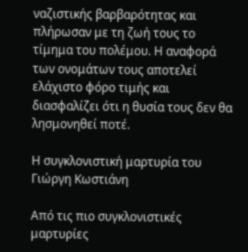ναζιστικής βαρβαρότητας και πλήρωσαν με τη ζωή τους το τίμημα του πολέμου. Η αναφορά των ονομάτων τους αποτελεί ελάχιστο φόρο τιμής και διασφαλίζει ότι η θυσία τους δεν θα λησμονηθεί ποτέ.

Η συγκλονιστική μαρτυρία του Γιώργη Κωστιάνη

Από τις πιο συγκλονιστικές μαρτυρίες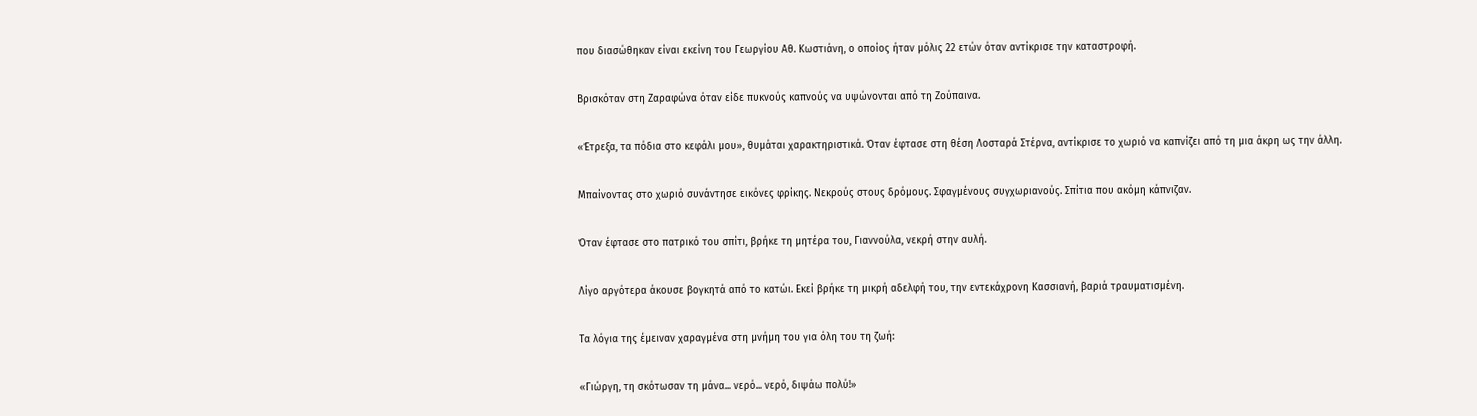που διασώθηκαν είναι εκείνη του Γεωργίου Αθ. Κωστιάνη, ο οποίος ήταν μόλις 22 ετών όταν αντίκρισε την καταστροφή.

Βρισκόταν στη Ζαραφώνα όταν είδε πυκνούς καπνούς να υψώνονται από τη Ζούπαινα.

«Έτρεξα, τα πόδια στο κεφάλι μου», θυμάται χαρακτηριστικά. Όταν έφτασε στη θέση Λοσταρά Στέρνα, αντίκρισε το χωριό να καπνίζει από τη μια άκρη ως την άλλη.

Μπαίνοντας στο χωριό συνάντησε εικόνες φρίκης. Νεκρούς στους δρόμους. Σφαγμένους συγχωριανούς. Σπίτια που ακόμη κάπνιζαν.

Όταν έφτασε στο πατρικό του σπίτι, βρήκε τη μητέρα του, Γιαννούλα, νεκρή στην αυλή.

Λίγο αργότερα άκουσε βογκητά από το κατώι. Εκεί βρήκε τη μικρή αδελφή του, την εντεκάχρονη Κασσιανή, βαριά τραυματισμένη.

Τα λόγια της έμειναν χαραγμένα στη μνήμη του για όλη του τη ζωή:

«Γιώργη, τη σκότωσαν τη μάνα... νερό... νερό, διψάω πολύ!»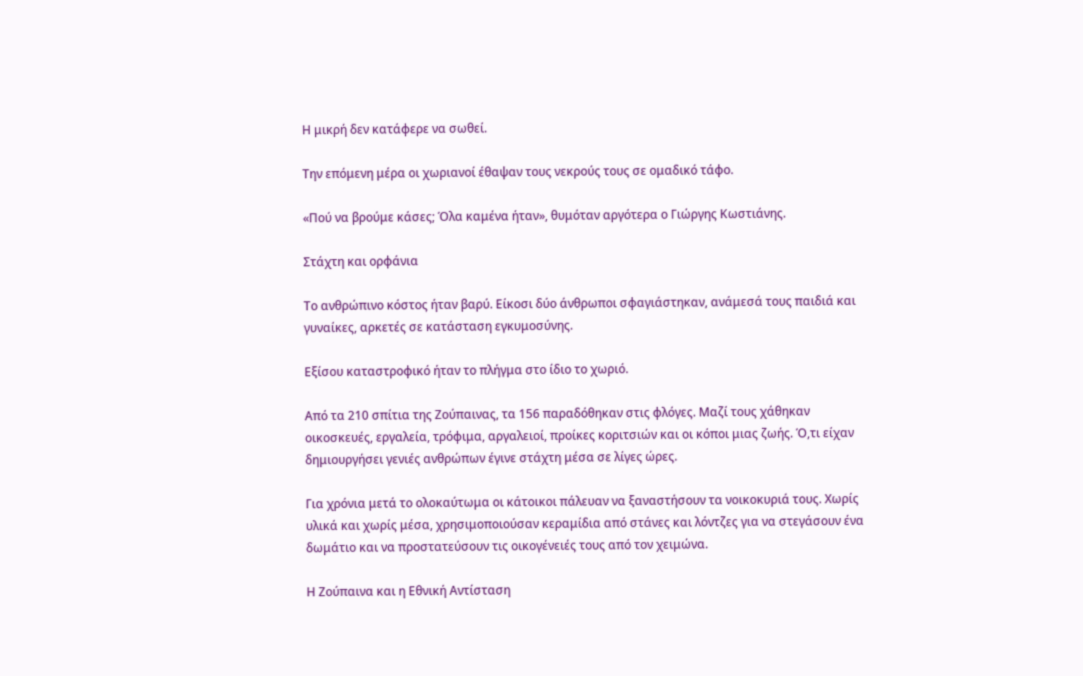Η μικρή δεν κατάφερε να σωθεί.

Την επόμενη μέρα οι χωριανοί έθαψαν τους νεκρούς τους σε ομαδικό τάφο.

«Πού να βρούμε κάσες; Όλα καμένα ήταν», θυμόταν αργότερα ο Γιώργης Κωστιάνης.

Στάχτη και ορφάνια

Το ανθρώπινο κόστος ήταν βαρύ. Είκοσι δύο άνθρωποι σφαγιάστηκαν, ανάμεσά τους παιδιά και γυναίκες, αρκετές σε κατάσταση εγκυμοσύνης.

Εξίσου καταστροφικό ήταν το πλήγμα στο ίδιο το χωριό.

Από τα 210 σπίτια της Ζούπαινας, τα 156 παραδόθηκαν στις φλόγες. Μαζί τους χάθηκαν οικοσκευές, εργαλεία, τρόφιμα, αργαλειοί, προίκες κοριτσιών και οι κόποι μιας ζωής. Ό,τι είχαν δημιουργήσει γενιές ανθρώπων έγινε στάχτη μέσα σε λίγες ώρες.

Για χρόνια μετά το ολοκαύτωμα οι κάτοικοι πάλευαν να ξαναστήσουν τα νοικοκυριά τους. Χωρίς υλικά και χωρίς μέσα, χρησιμοποιούσαν κεραμίδια από στάνες και λόντζες για να στεγάσουν ένα δωμάτιο και να προστατεύσουν τις οικογένειές τους από τον χειμώνα.

Η Ζούπαινα και η Εθνική Αντίσταση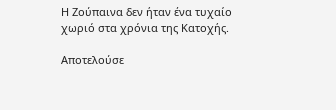Η Ζούπαινα δεν ήταν ένα τυχαίο χωριό στα χρόνια της Κατοχής.

Αποτελούσε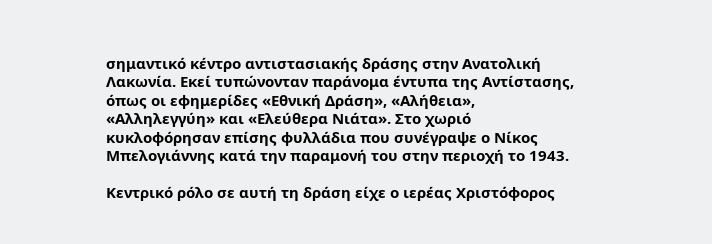σημαντικό κέντρο αντιστασιακής δράσης στην Ανατολική Λακωνία. Εκεί τυπώνονταν παράνομα έντυπα της Αντίστασης, όπως οι εφημερίδες «Εθνική Δράση», «Αλήθεια», «Αλληλεγγύη» και «Ελεύθερα Νιάτα». Στο χωριό κυκλοφόρησαν επίσης φυλλάδια που συνέγραψε ο Νίκος Μπελογιάννης κατά την παραμονή του στην περιοχή το 1943.

Κεντρικό ρόλο σε αυτή τη δράση είχε ο ιερέας Χριστόφορος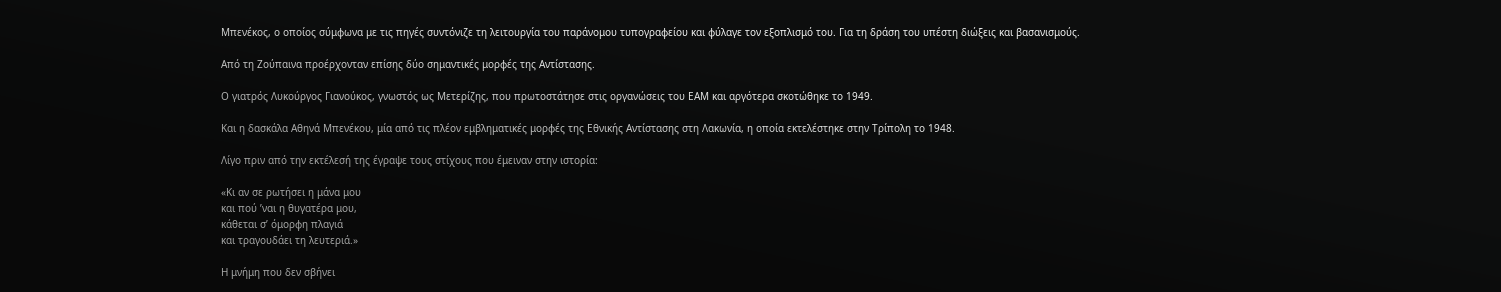Μπενέκος, ο οποίος σύμφωνα με τις πηγές συντόνιζε τη λειτουργία του παράνομου τυπογραφείου και φύλαγε τον εξοπλισμό του. Για τη δράση του υπέστη διώξεις και βασανισμούς.

Από τη Ζούπαινα προέρχονταν επίσης δύο σημαντικές μορφές της Αντίστασης.

Ο γιατρός Λυκούργος Γιανούκος, γνωστός ως Μετερίζης, που πρωτοστάτησε στις οργανώσεις του ΕΑΜ και αργότερα σκοτώθηκε το 1949.

Και η δασκάλα Αθηνά Μπενέκου, μία από τις πλέον εμβληματικές μορφές της Εθνικής Αντίστασης στη Λακωνία, η οποία εκτελέστηκε στην Τρίπολη το 1948.

Λίγο πριν από την εκτέλεσή της έγραψε τους στίχους που έμειναν στην ιστορία:

«Κι αν σε ρωτήσει η μάνα μου
και πού ’ναι η θυγατέρα μου,
κάθεται σ’ όμορφη πλαγιά
και τραγουδάει τη λευτεριά.»

Η μνήμη που δεν σβήνει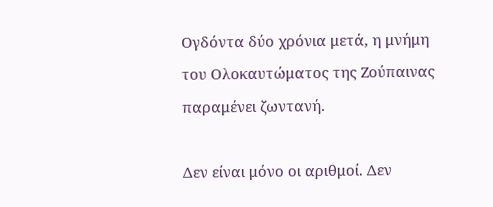Ογδόντα δύο χρόνια μετά, η μνήμη του Ολοκαυτώματος της Ζούπαινας παραμένει ζωντανή.

Δεν είναι μόνο οι αριθμοί. Δεν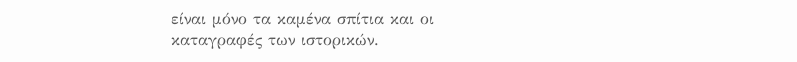είναι μόνο τα καμένα σπίτια και οι καταγραφές των ιστορικών.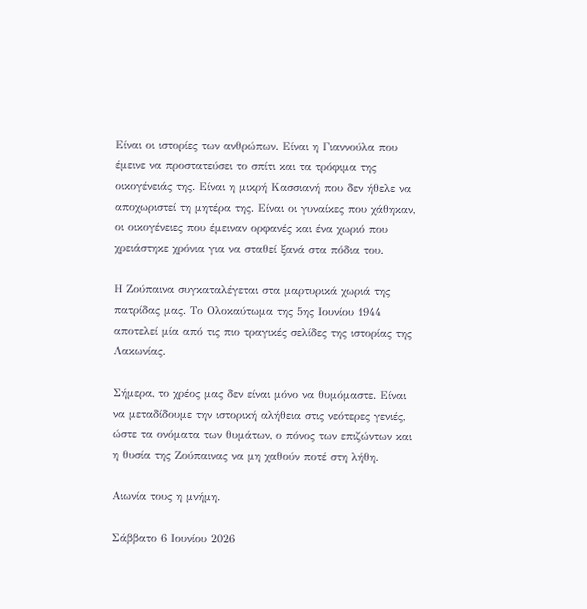Είναι οι ιστορίες των ανθρώπων. Είναι η Γιαννούλα που έμεινε να προστατεύσει το σπίτι και τα τρόφιμα της οικογένειάς της. Είναι η μικρή Κασσιανή που δεν ήθελε να αποχωριστεί τη μητέρα της. Είναι οι γυναίκες που χάθηκαν, οι οικογένειες που έμειναν ορφανές και ένα χωριό που χρειάστηκε χρόνια για να σταθεί ξανά στα πόδια του.

Η Ζούπαινα συγκαταλέγεται στα μαρτυρικά χωριά της πατρίδας μας. Το Ολοκαύτωμα της 5ης Ιουνίου 1944 αποτελεί μία από τις πιο τραγικές σελίδες της ιστορίας της Λακωνίας.

Σήμερα, το χρέος μας δεν είναι μόνο να θυμόμαστε. Είναι να μεταδίδουμε την ιστορική αλήθεια στις νεότερες γενιές, ώστε τα ονόματα των θυμάτων, ο πόνος των επιζώντων και η θυσία της Ζούπαινας να μη χαθούν ποτέ στη λήθη.

Αιωνία τους η μνήμη.

Σάββατο 6 Ιουνίου 2026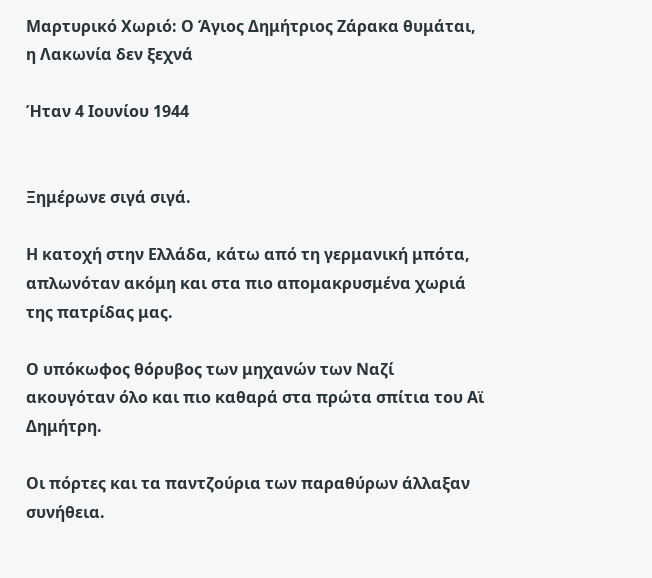Μαρτυρικό Χωριό: Ο Άγιος Δημήτριος Ζάρακα θυμάται, η Λακωνία δεν ξεχνά

Ήταν 4 Ιουνίου 1944


Ξημέρωνε σιγά σιγά.

Η κατοχή στην Ελλάδα, κάτω από τη γερμανική μπότα, απλωνόταν ακόμη και στα πιο απομακρυσμένα χωριά της πατρίδας μας.

Ο υπόκωφος θόρυβος των μηχανών των Ναζί ακουγόταν όλο και πιο καθαρά στα πρώτα σπίτια του Αϊ Δημήτρη.

Οι πόρτες και τα παντζούρια των παραθύρων άλλαξαν συνήθεια.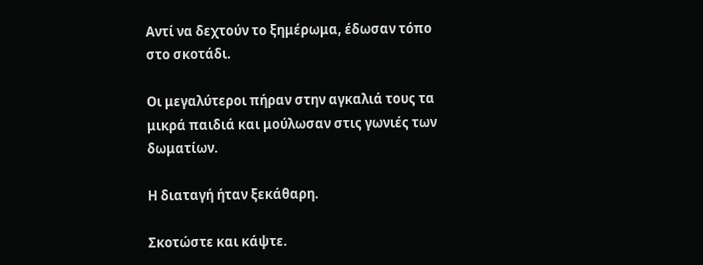Αντί να δεχτούν το ξημέρωμα, έδωσαν τόπο στο σκοτάδι.

Οι μεγαλύτεροι πήραν στην αγκαλιά τους τα μικρά παιδιά και μούλωσαν στις γωνιές των δωματίων.

Η διαταγή ήταν ξεκάθαρη.

Σκοτώστε και κάψτε.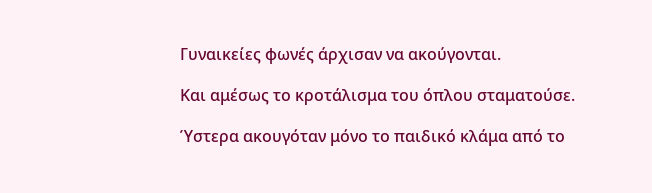Γυναικείες φωνές άρχισαν να ακούγονται.

Και αμέσως το κροτάλισμα του όπλου σταματούσε.

Ύστερα ακουγόταν μόνο το παιδικό κλάμα από το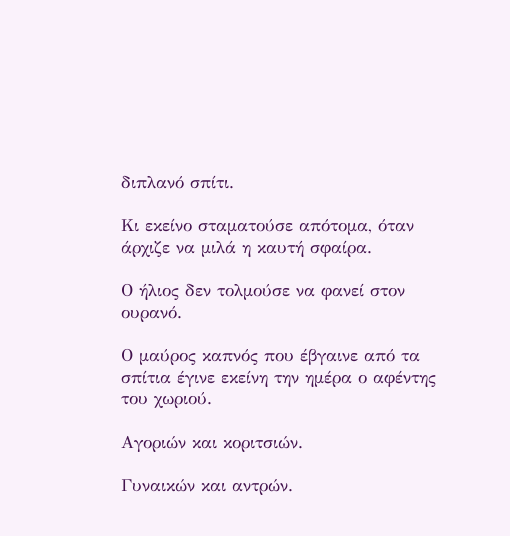διπλανό σπίτι.

Κι εκείνο σταματούσε απότομα, όταν άρχιζε να μιλά η καυτή σφαίρα.

Ο ήλιος δεν τολμούσε να φανεί στον ουρανό.

Ο μαύρος καπνός που έβγαινε από τα σπίτια έγινε εκείνη την ημέρα ο αφέντης του χωριού.

Αγοριών και κοριτσιών.

Γυναικών και αντρών.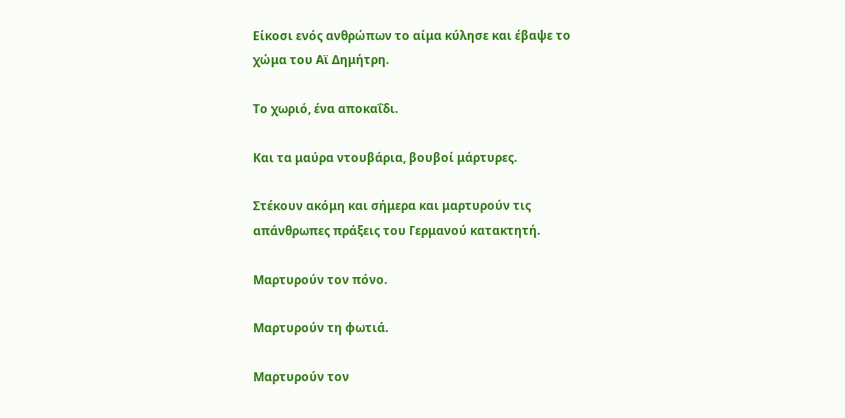Είκοσι ενός ανθρώπων το αίμα κύλησε και έβαψε το χώμα του Αϊ Δημήτρη.

Το χωριό, ένα αποκαΐδι.

Και τα μαύρα ντουβάρια, βουβοί μάρτυρες.

Στέκουν ακόμη και σήμερα και μαρτυρούν τις απάνθρωπες πράξεις του Γερμανού κατακτητή.

Μαρτυρούν τον πόνο.

Μαρτυρούν τη φωτιά.

Μαρτυρούν τον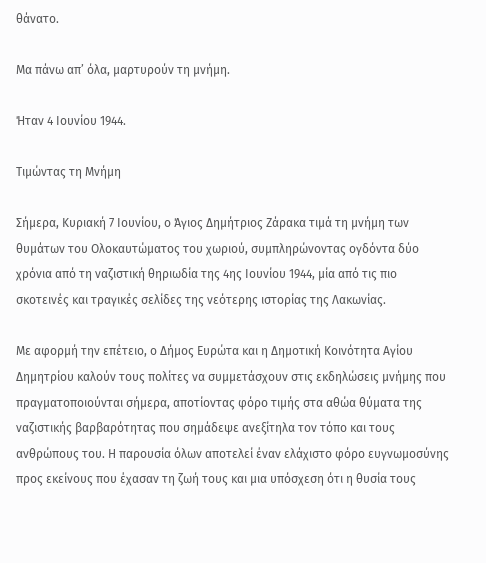θάνατο.

Μα πάνω απ’ όλα, μαρτυρούν τη μνήμη.

Ήταν 4 Ιουνίου 1944.

Τιμώντας τη Μνήμη

Σήμερα, Κυριακή 7 Ιουνίου, ο Άγιος Δημήτριος Ζάρακα τιμά τη μνήμη των θυμάτων του Ολοκαυτώματος του χωριού, συμπληρώνοντας ογδόντα δύο χρόνια από τη ναζιστική θηριωδία της 4ης Ιουνίου 1944, μία από τις πιο σκοτεινές και τραγικές σελίδες της νεότερης ιστορίας της Λακωνίας.

Με αφορμή την επέτειο, ο Δήμος Ευρώτα και η Δημοτική Κοινότητα Αγίου Δημητρίου καλούν τους πολίτες να συμμετάσχουν στις εκδηλώσεις μνήμης που πραγματοποιούνται σήμερα, αποτίοντας φόρο τιμής στα αθώα θύματα της ναζιστικής βαρβαρότητας που σημάδεψε ανεξίτηλα τον τόπο και τους ανθρώπους του. Η παρουσία όλων αποτελεί έναν ελάχιστο φόρο ευγνωμοσύνης προς εκείνους που έχασαν τη ζωή τους και μια υπόσχεση ότι η θυσία τους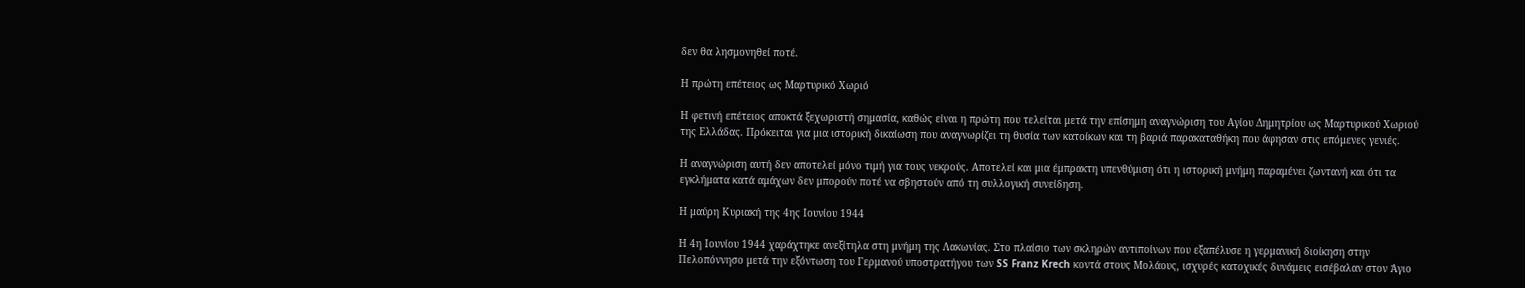δεν θα λησμονηθεί ποτέ.

Η πρώτη επέτειος ως Μαρτυρικό Χωριό

Η φετινή επέτειος αποκτά ξεχωριστή σημασία, καθώς είναι η πρώτη που τελείται μετά την επίσημη αναγνώριση του Αγίου Δημητρίου ως Μαρτυρικού Χωριού της Ελλάδας. Πρόκειται για μια ιστορική δικαίωση που αναγνωρίζει τη θυσία των κατοίκων και τη βαριά παρακαταθήκη που άφησαν στις επόμενες γενιές.

Η αναγνώριση αυτή δεν αποτελεί μόνο τιμή για τους νεκρούς. Αποτελεί και μια έμπρακτη υπενθύμιση ότι η ιστορική μνήμη παραμένει ζωντανή και ότι τα εγκλήματα κατά αμάχων δεν μπορούν ποτέ να σβηστούν από τη συλλογική συνείδηση.

Η μαύρη Κυριακή της 4ης Ιουνίου 1944

Η 4η Ιουνίου 1944 χαράχτηκε ανεξίτηλα στη μνήμη της Λακωνίας. Στο πλαίσιο των σκληρών αντιποίνων που εξαπέλυσε η γερμανική διοίκηση στην Πελοπόννησο μετά την εξόντωση του Γερμανού υποστρατήγου των SS Franz Krech κοντά στους Μολάους, ισχυρές κατοχικές δυνάμεις εισέβαλαν στον Άγιο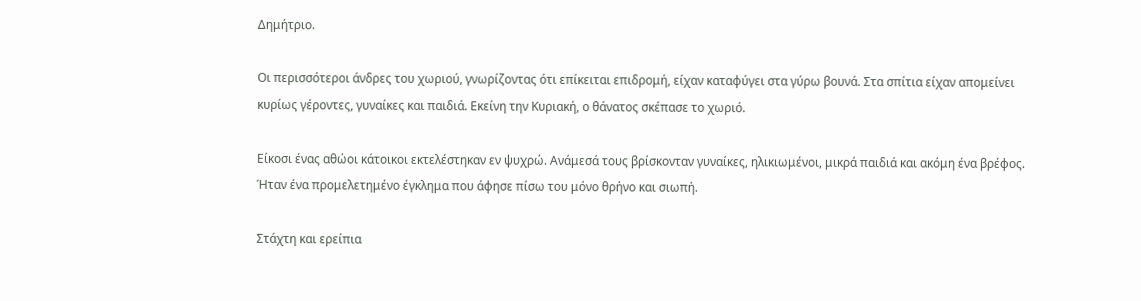Δημήτριο.

Οι περισσότεροι άνδρες του χωριού, γνωρίζοντας ότι επίκειται επιδρομή, είχαν καταφύγει στα γύρω βουνά. Στα σπίτια είχαν απομείνει κυρίως γέροντες, γυναίκες και παιδιά. Εκείνη την Κυριακή, ο θάνατος σκέπασε το χωριό.

Είκοσι ένας αθώοι κάτοικοι εκτελέστηκαν εν ψυχρώ. Ανάμεσά τους βρίσκονταν γυναίκες, ηλικιωμένοι, μικρά παιδιά και ακόμη ένα βρέφος. Ήταν ένα προμελετημένο έγκλημα που άφησε πίσω του μόνο θρήνο και σιωπή.

Στάχτη και ερείπια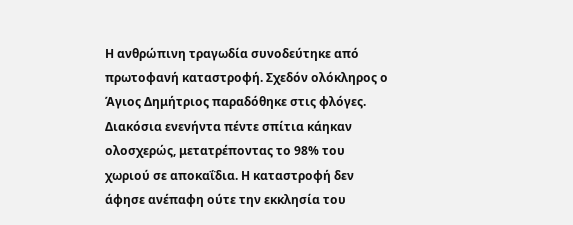Η ανθρώπινη τραγωδία συνοδεύτηκε από πρωτοφανή καταστροφή. Σχεδόν ολόκληρος ο Άγιος Δημήτριος παραδόθηκε στις φλόγες. Διακόσια ενενήντα πέντε σπίτια κάηκαν ολοσχερώς, μετατρέποντας το 98% του χωριού σε αποκαΐδια. Η καταστροφή δεν άφησε ανέπαφη ούτε την εκκλησία του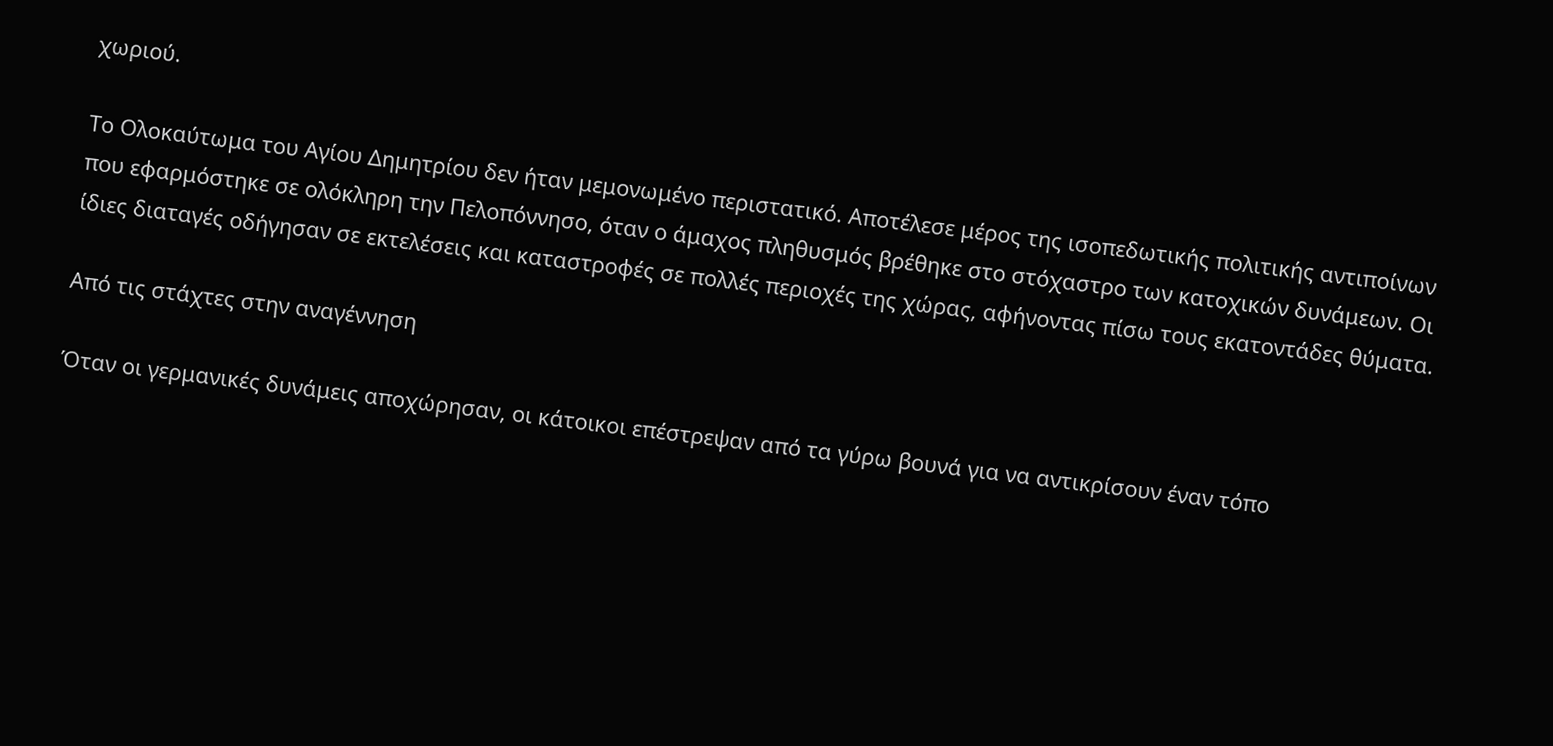χωριού.

Το Ολοκαύτωμα του Αγίου Δημητρίου δεν ήταν μεμονωμένο περιστατικό. Αποτέλεσε μέρος της ισοπεδωτικής πολιτικής αντιποίνων που εφαρμόστηκε σε ολόκληρη την Πελοπόννησο, όταν ο άμαχος πληθυσμός βρέθηκε στο στόχαστρο των κατοχικών δυνάμεων. Οι ίδιες διαταγές οδήγησαν σε εκτελέσεις και καταστροφές σε πολλές περιοχές της χώρας, αφήνοντας πίσω τους εκατοντάδες θύματα.

Από τις στάχτες στην αναγέννηση

Όταν οι γερμανικές δυνάμεις αποχώρησαν, οι κάτοικοι επέστρεψαν από τα γύρω βουνά για να αντικρίσουν έναν τόπο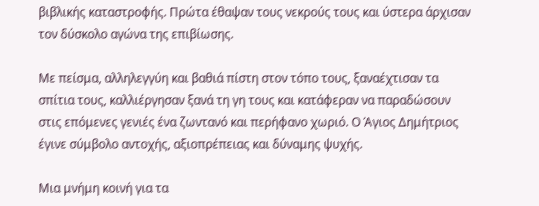βιβλικής καταστροφής. Πρώτα έθαψαν τους νεκρούς τους και ύστερα άρχισαν τον δύσκολο αγώνα της επιβίωσης.

Με πείσμα, αλληλεγγύη και βαθιά πίστη στον τόπο τους, ξαναέχτισαν τα σπίτια τους, καλλιέργησαν ξανά τη γη τους και κατάφεραν να παραδώσουν στις επόμενες γενιές ένα ζωντανό και περήφανο χωριό. Ο Άγιος Δημήτριος έγινε σύμβολο αντοχής, αξιοπρέπειας και δύναμης ψυχής.

Μια μνήμη κοινή για τα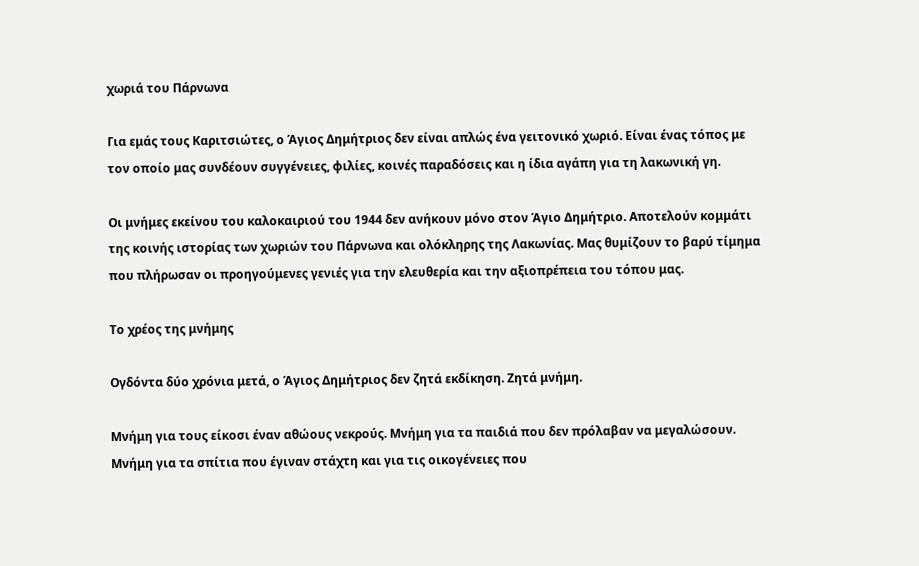χωριά του Πάρνωνα

Για εμάς τους Καριτσιώτες, ο Άγιος Δημήτριος δεν είναι απλώς ένα γειτονικό χωριό. Είναι ένας τόπος με τον οποίο μας συνδέουν συγγένειες, φιλίες, κοινές παραδόσεις και η ίδια αγάπη για τη λακωνική γη.

Οι μνήμες εκείνου του καλοκαιριού του 1944 δεν ανήκουν μόνο στον Άγιο Δημήτριο. Αποτελούν κομμάτι της κοινής ιστορίας των χωριών του Πάρνωνα και ολόκληρης της Λακωνίας. Μας θυμίζουν το βαρύ τίμημα που πλήρωσαν οι προηγούμενες γενιές για την ελευθερία και την αξιοπρέπεια του τόπου μας.

Το χρέος της μνήμης

Ογδόντα δύο χρόνια μετά, ο Άγιος Δημήτριος δεν ζητά εκδίκηση. Ζητά μνήμη.

Μνήμη για τους είκοσι έναν αθώους νεκρούς. Μνήμη για τα παιδιά που δεν πρόλαβαν να μεγαλώσουν. Μνήμη για τα σπίτια που έγιναν στάχτη και για τις οικογένειες που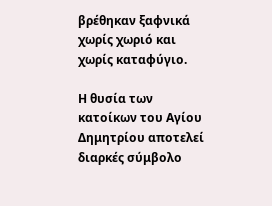βρέθηκαν ξαφνικά χωρίς χωριό και χωρίς καταφύγιο.

Η θυσία των κατοίκων του Αγίου Δημητρίου αποτελεί διαρκές σύμβολο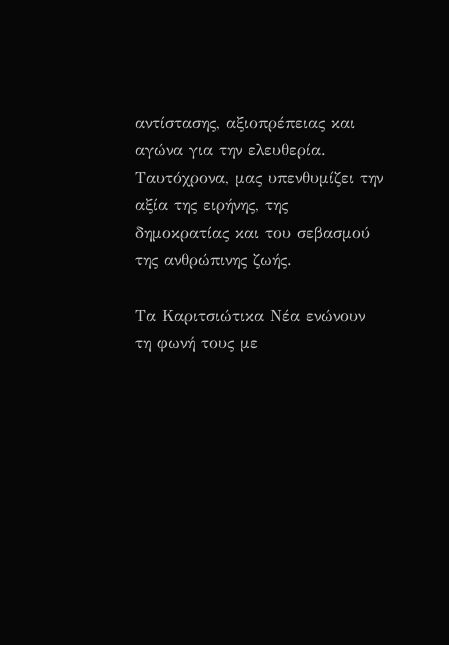αντίστασης, αξιοπρέπειας και αγώνα για την ελευθερία. Ταυτόχρονα, μας υπενθυμίζει την αξία της ειρήνης, της δημοκρατίας και του σεβασμού της ανθρώπινης ζωής.

Τα Καριτσιώτικα Νέα ενώνουν τη φωνή τους με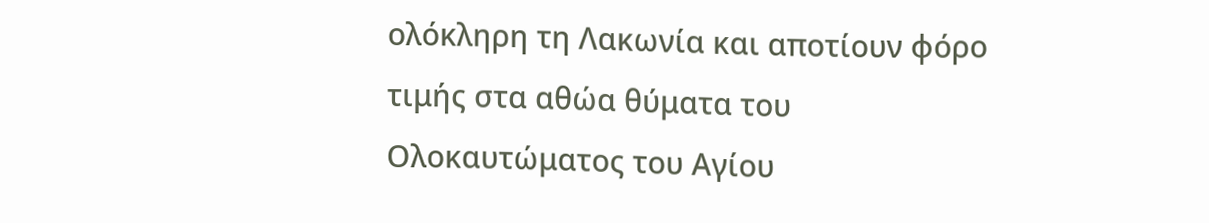ολόκληρη τη Λακωνία και αποτίουν φόρο τιμής στα αθώα θύματα του Ολοκαυτώματος του Αγίου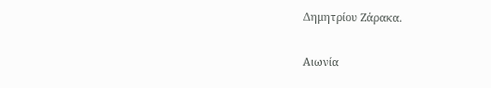Δημητρίου Ζάρακα.

Αιωνία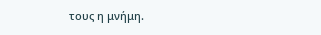τους η μνήμη.